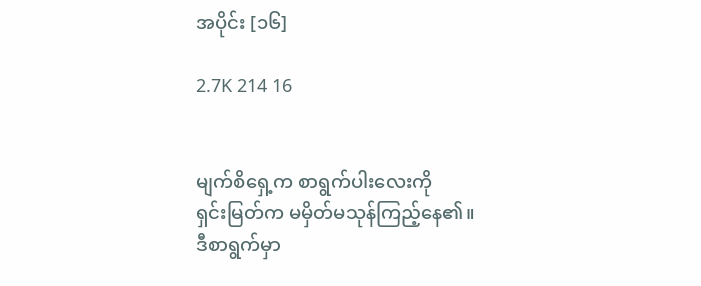အပိုင်း [၁၆]

2.7K 214 16


မျက်စိရှေ့က စာရွက်ပါးလေးကို
ရှင်းမြတ်က မမှိတ်မသုန်ကြည့်နေ၏။
ဒီစာရွက်မှာ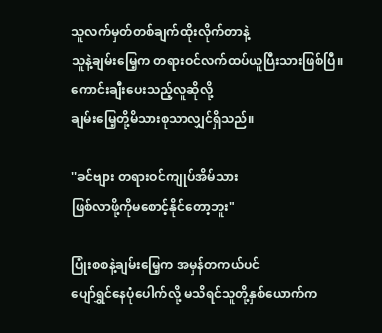သူလက်မှတ်တစ်ချက်ထိုးလိုက်တာနဲ့
သူနဲ့ချမ်းမြေ့က တရားဝင်လက်ထပ်ယူပြီးသားဖြစ်ပြီ။
ကောင်းချီးပေးသည့်လူဆိုလို့
ချမ်းမြေ့တို့မိသားစုသာလျှင်ရှိသည်။

''ခင်ဗျား တရားဝင်ကျုပ်အိမ်သား
ဖြစ်လာဖို့ကိုမစောင့်နိုင်တော့ဘူး"

ပြုံးစစနဲ့ချမ်းမြေ့က အမှန်တကယ်ပင်
ပျော်ရွှင်နေပုံပေါက်လို့ မသိရင်သူတို့နှစ်ယောက်က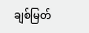ချစ်မြတ်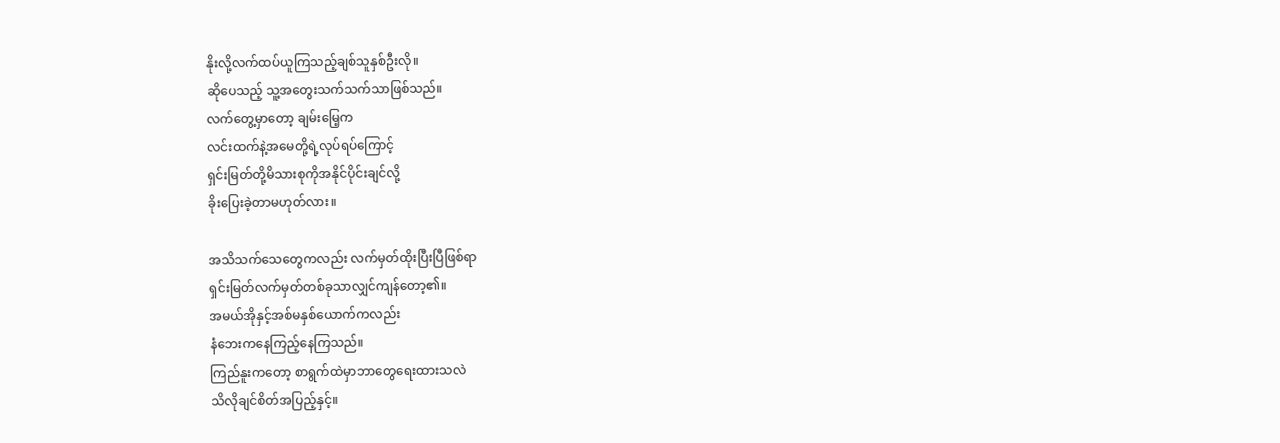နိုးလို့လက်ထပ်ယူကြသည့်ချစ်သူနှစ်ဦးလို။
ဆိုပေသည့် သူ့အတွေးသက်သက်သာဖြစ်သည်။
လက်တွေ့မှာတော့ ချမ်းမြေ့က
လင်းထက်နဲ့အမေတို့ရဲ့လုပ်ရပ်ကြောင့်
ရှင်းမြတ်တို့မိသားစုကိုအနိုင်ပိုင်းချင်လို့
ခိုးပြေးခဲ့တာမဟုတ်လား။

အသိသက်သေတွေကလည်း လက်မှတ်ထိုးပြီးပြီဖြစ်ရာ
ရှင်းမြတ်လက်မှတ်တစ်ခုသာလျှင်ကျန်တော့၏။
အမယ်အိုနှင့်အစ်မနှစ်ယောက်ကလည်း
နံဘေးကနေကြည့်နေကြသည်။
ကြည်နူးကတော့ စာရွက်ထဲမှာဘာတွေရေးထားသလဲ
သိလိုချင်စိတ်အပြည့်နှင့်။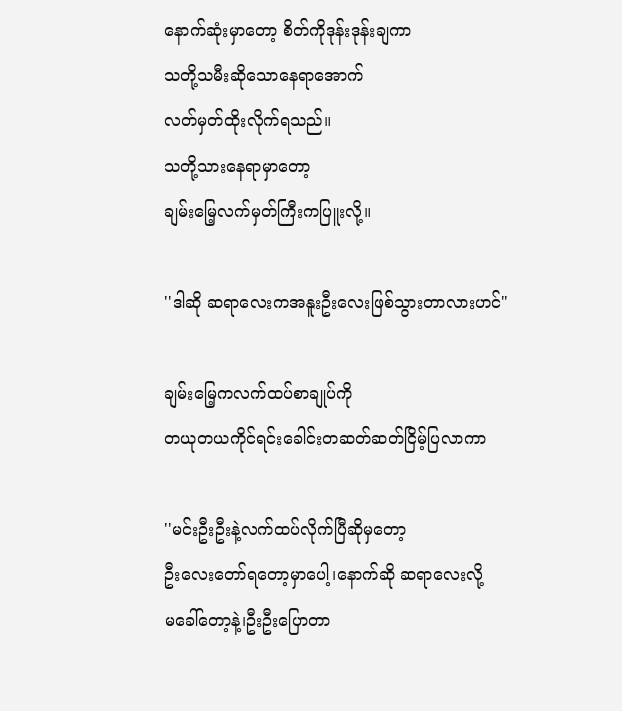နောက်ဆုံးမှာတော့ စိတ်ကိုဒုန်းဒုန်းချကာ
သတို့သမီးဆိုသောနေရာအောက်
လတ်မှတ်ထိုးလိုက်ရသည်။
သတို့သားနေရာမှာတော့
ချမ်းမြေ့လက်မှတ်ကြီးကပြူးလို့။

''ဒါဆို ဆရာလေးကအနူးဦးလေးဖြစ်သွားတာလားဟင်"

ချမ်းမြေ့ကလက်ထပ်စာချုပ်ကို
တယုတယကိုင်ရင်းခေါင်းတဆတ်ဆတ်ငြိမ့်ပြလာကာ

''မင်းဦးဦးနဲ့လက်ထပ်လိုက်ပြီဆိုမှတော့
ဦးလေးတော်ရတော့မှာပေါ့၊နောက်ဆို ဆရာလေးလို့
မခေါ်တော့နဲ့၊ဦးဦးပြောတာ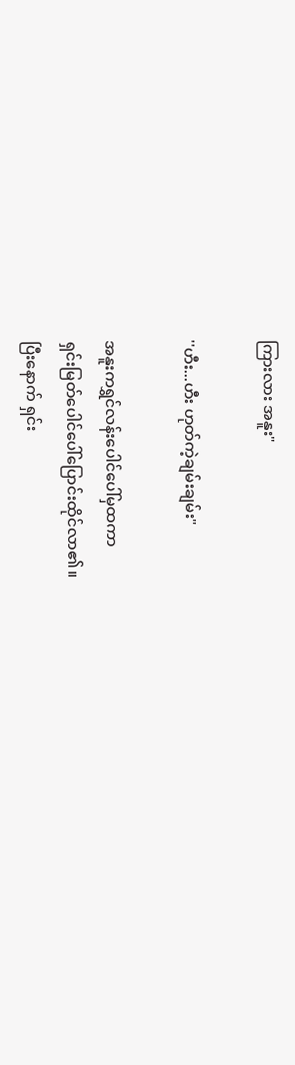ကြားလား အနူး"

''ဟီး...ဟီး ဟုတ်ကဲ့ချမ်းချမ်း"

အနူးကရွှင်လန်းပေါင်ပေါ်မှထကာ
ရှင်းမြတ်ပေါင်ပေါ်ပြောင်းထိုင်လာ၏။
ပြီးနောက် ရှင်း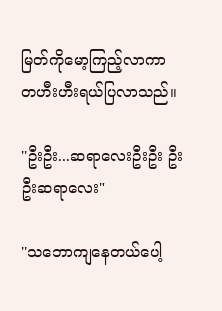မြတ်ကိုမော့ကြည့်လာကာ
တဟီးဟီးရယ်ပြလာသည်။

''ဦးဦး...ဆရာလေးဦးဦး ဦးဦးဆရာလေး"

''သဘောကျနေတယ်ပေါ့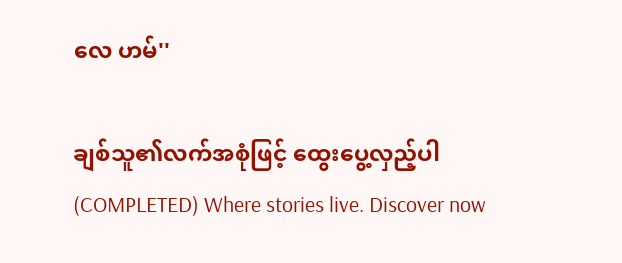လေ ဟမ်''

ချစ်သူ၏လက်အစုံဖြင့် ထွေးပွေ့လှည့်ပါ (COMPLETED) Where stories live. Discover now